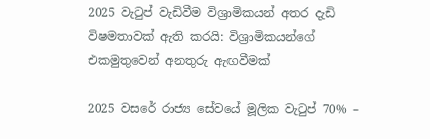2025 වැටුප් වැඩිවීම විශ්‍රාමිකයන් අතර දැඩි විෂමතාවක් ඇති කරයි: විශ්‍රාමිකයන්ගේ එකමුතුවෙන් අනතුරු ඇඟවීමක්

2025 වසරේ රාජ්‍ය සේවයේ මූලික වැටුප් 70% –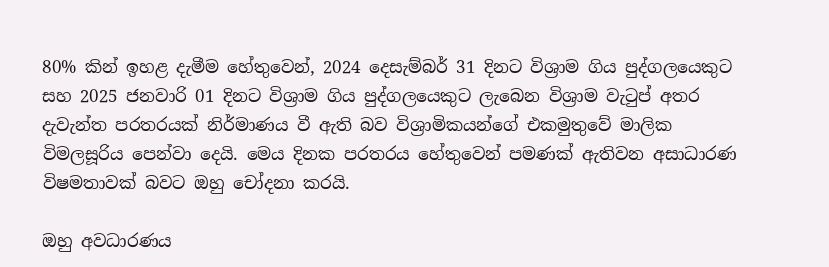80% කින් ඉහළ දැමීම හේතුවෙන්, 2024 දෙසැම්බර් 31 දිනට විශ්‍රාම ගිය පුද්ගලයෙකුට සහ 2025 ජනවාරි 01 දිනට විශ්‍රාම ගිය පුද්ගලයෙකුට ලැබෙන විශ්‍රාම වැටුප් අතර දැවැන්ත පරතරයක් නිර්මාණය වී ඇති බව විශ්‍රාමිකයන්ගේ එකමුතුවේ මාලික විමලසූරිය පෙන්වා දෙයි. මෙය දිනක පරතරය හේතුවෙන් පමණක් ඇතිවන අසාධාරණ විෂමතාවක් බවට ඔහු චෝදනා කරයි.

ඔහු අවධාරණය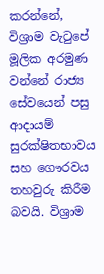කරන්නේ, විශ්‍රාම වැටුපේ මූලික අරමුණ වන්නේ රාජ්‍ය සේවයෙන් පසු ආදායම් සුරක්ෂිතභාවය සහ ගෞරවය තහවුරු කිරීම බවයි. විශ්‍රාම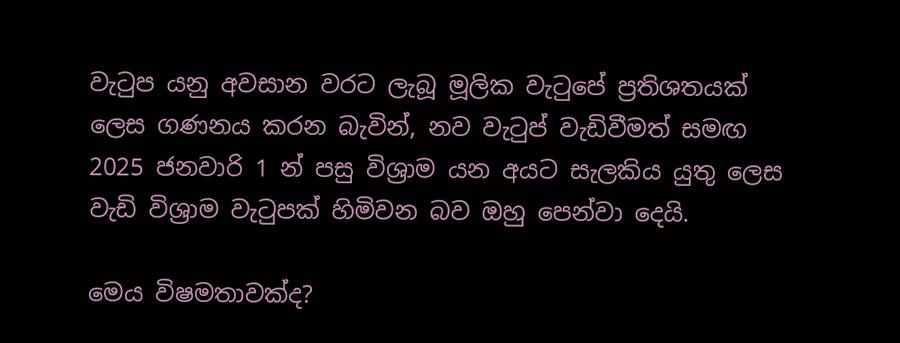වැටුප යනු අවසාන වරට ලැබූ මූලික වැටුපේ ප්‍රතිශතයක් ලෙස ගණනය කරන බැවින්, නව වැටුප් වැඩිවීමත් සමඟ 2025 ජනවාරි 1 න් පසු විශ්‍රාම යන අයට සැලකිය යුතු ලෙස වැඩි විශ්‍රාම වැටුපක් හිමිවන බව ඔහු පෙන්වා දෙයි.

මෙය විෂමතාවක්ද?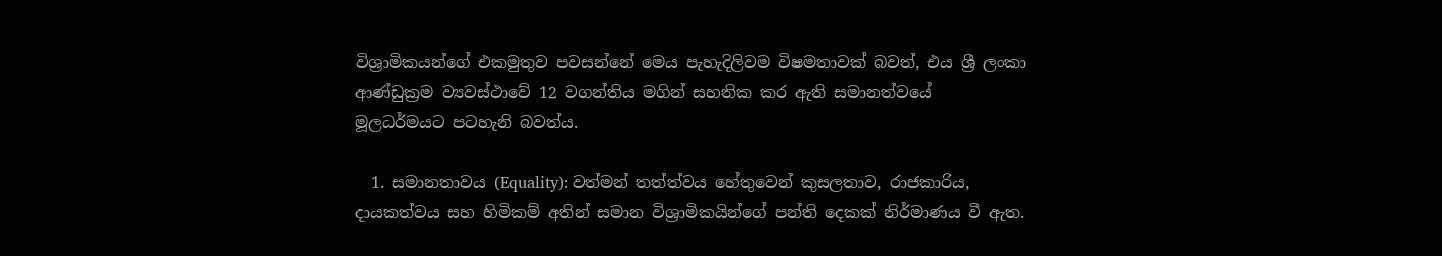විශ්‍රාමිකයන්ගේ එකමුතුව පවසන්නේ මෙය පැහැදිලිවම විෂමතාවක් බවත්, එය ශ්‍රී ලංකා ආණ්ඩුක්‍රම ව්‍යවස්ථාවේ 12 වගන්තිය මගින් සහතික කර ඇති සමානත්වයේ මූලධර්මයට පටහැනි බවත්ය.

  1. සමානතාවය (Equality): වත්මන් තත්ත්වය හේතුවෙන් කුසලතාව, රාජකාරිය, දායකත්වය සහ හිමිකම් අතින් සමාන විශ්‍රාමිකයින්ගේ පන්ති දෙකක් නිර්මාණය වී ඇත.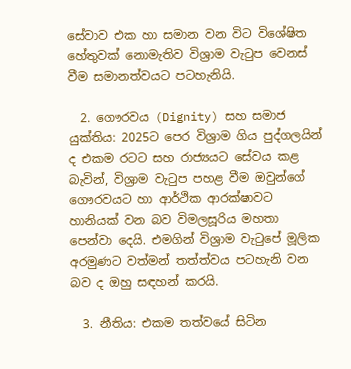සේවාව එක හා සමාන වන විට විශේෂිත හේතුවක් නොමැතිව විශ්‍රාම වැටුප වෙනස් වීම සමානත්වයට පටහැනියි.

  2. ගෞරවය (Dignity) සහ සමාජ යුක්තිය: 2025ට පෙර විශ්‍රාම ගිය පුද්ගලයින් ද එකම රටට සහ රාජ්‍යයට සේවය කළ බැවින්, විශ්‍රාම වැටුප පහළ වීම ඔවුන්ගේ ගෞරවයට හා ආර්ථික ආරක්ෂාවට හානියක් වන බව විමලසූරිය මහතා පෙන්වා දෙයි. එමගින් විශ්‍රාම වැටුපේ මූලික අරමුණට වත්මන් තත්ත්වය පටහැනි වන බව ද ඔහු සඳහන් කරයි.

  3. නීතිය: එකම තත්වයේ සිටින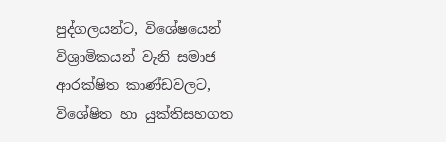පුද්ගලයන්ට, විශේෂයෙන් විශ්‍රාමිකයන් වැනි සමාජ ආරක්ෂිත කාණ්ඩවලට, විශේෂිත හා යුක්තිසහගත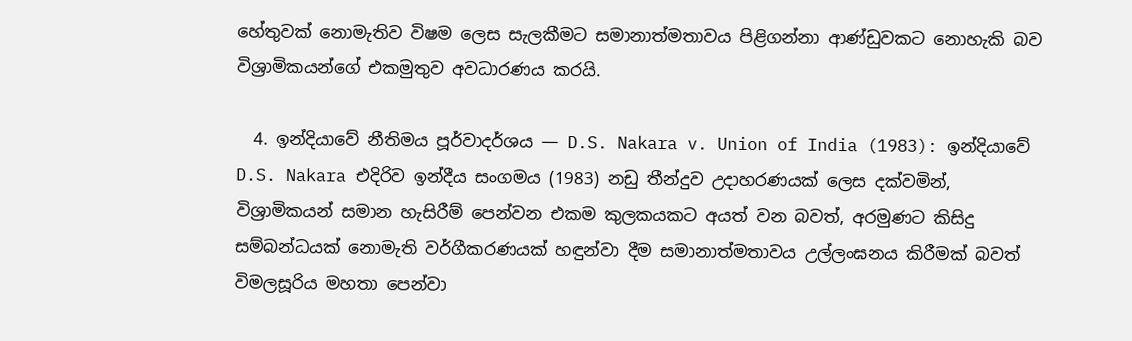හේතුවක් නොමැතිව විෂම ලෙස සැලකීමට සමානාත්මතාවය පිළිගන්නා ආණ්ඩුවකට නොහැකි බව විශ්‍රාමිකයන්ගේ එකමුතුව අවධාරණය කරයි.

  4. ඉන්දියාවේ නීතිමය පූර්වාදර්ශය — D.S. Nakara v. Union of India (1983): ඉන්දියාවේ D.S. Nakara එදිරිව ඉන්දීය සංගමය (1983) නඩු තීන්දුව උදාහරණයක් ලෙස දක්වමින්, විශ්‍රාමිකයන් සමාන හැසිරීම් පෙන්වන එකම කුලකයකට අයත් වන බවත්, අරමුණට කිසිදු සම්බන්ධයක් නොමැති වර්ගීකරණයක් හඳුන්වා දීම සමානාත්මතාවය උල්ලංඝනය කිරීමක් බවත් විමලසූරිය මහතා පෙන්වා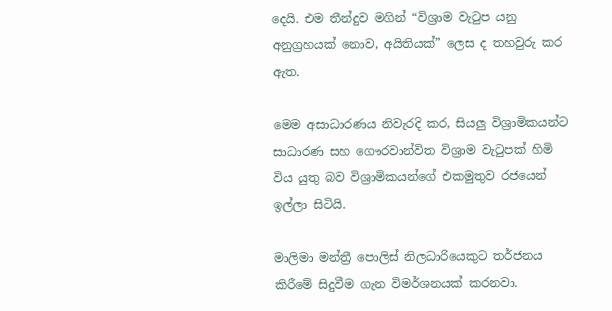දෙයි. එම තීන්දුව මගින් “විශ්‍රාම වැටුප යනු අනුග්‍රහයක් නොව, අයිතියක්” ලෙස ද තහවුරු කර ඇත.

මෙම අසාධාරණය නිවැරදි කර, සියලු විශ්‍රාමිකයන්ට සාධාරණ සහ ගෞරවාන්විත විශ්‍රාම වැටුපක් හිමි විය යුතු බව විශ්‍රාමිකයන්ගේ එකමුතුව රජයෙන් ඉල්ලා සිටියි.

මාලිමා මන්ත්‍රී පොලිස් නිලධාරියෙකුට තර්ජනය කිරීමේ සිදුවීම ගැන විමර්ශනයක් කරනවා.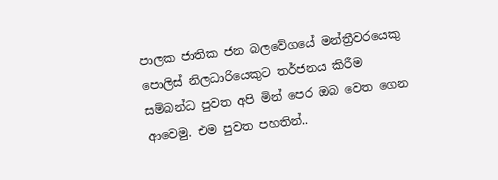පාලක ජාතික ජන බලවේගයේ මන්ත්‍රීවරයෙකු පොලිස් නිලධාරියෙකුට තර්ජනය කිරීම සම්බන්ධ පුවත අපි මින් පෙර ඔබ වෙත ගෙන ආවෙමු. එම පුවත පහතින්..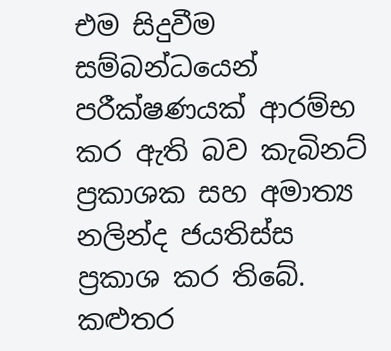එම සිදුවීම සම්බන්ධයෙන් පරීක්ෂණයක් ආරම්භ කර ඇති බව කැබිනට් ප්‍රකාශක සහ අමාත්‍ය නලින්ද ජයතිස්ස ප්‍රකාශ කර තිබේ. කළුතර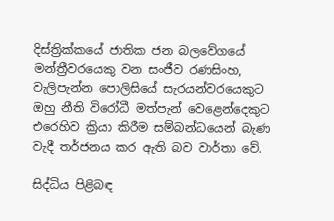දිස්ත්‍රික්කයේ ජාතික ජන බලවේගයේ මන්ත්‍රීවරයෙකු වන සංජීව රණසිංහ, වැලිපැන්න පොලිසියේ සැරයන්වරයෙකුට ඔහු නීති විරෝධී මත්පැන් වෙළෙන්දෙකුට එරෙහිව ක්‍රියා කිරීම සම්බන්ධයෙන් බැණ වැදී තර්ජනය කර ඇති බව වාර්තා වේ.

සිද්ධිය පිළිබඳ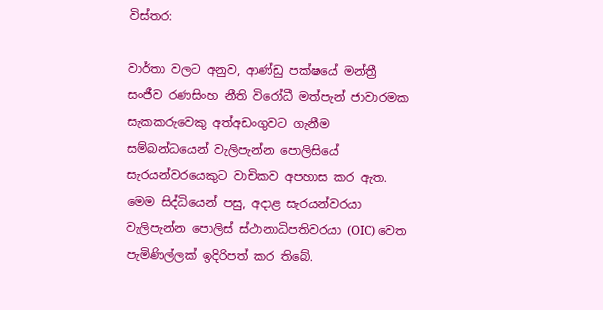විස්තර:

වාර්තා වලට අනුව, ආණ්ඩු පක්ෂයේ මන්ත්‍රී සංජීව රණසිංහ නීති විරෝධී මත්පැන් ජාවාරමක සැකකරුවෙකු අත්අඩංගුවට ගැනීම සම්බන්ධයෙන් වැලිපැන්න පොලිසියේ සැරයන්වරයෙකුට වාචිකව අපහාස කර ඇත. මෙම සිද්ධියෙන් පසු, අදාළ සැරයන්වරයා වැලිපැන්න පොලිස් ස්ථානාධිපතිවරයා (OIC) වෙත පැමිණිල්ලක් ඉදිරිපත් කර තිබේ.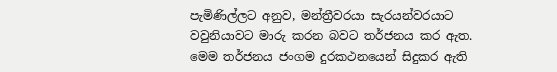පැමිණිල්ලට අනුව, මන්ත්‍රීවරයා සැරයන්වරයාට වවුනියාවට මාරු කරන බවට තර්ජනය කර ඇත. මෙම තර්ජනය ජංගම දුරකථනයෙන් සිදුකර ඇති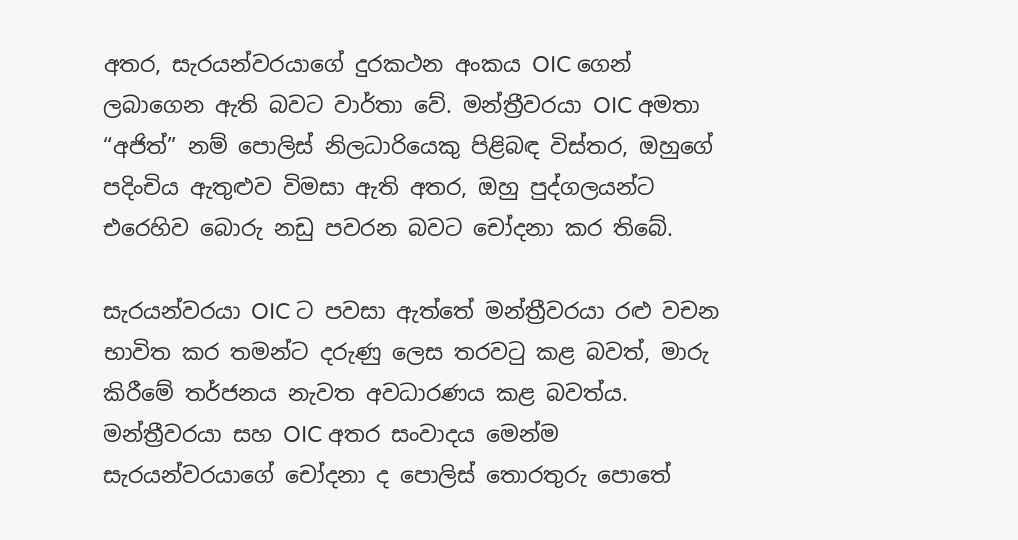අතර, සැරයන්වරයාගේ දුරකථන අංකය OIC ගෙන් ලබාගෙන ඇති බවට වාර්තා වේ. මන්ත්‍රීවරයා OIC අමතා “අජිත්” නම් පොලිස් නිලධාරියෙකු පිළිබඳ විස්තර, ඔහුගේ පදිංචිය ඇතුළුව විමසා ඇති අතර, ඔහු පුද්ගලයන්ට එරෙහිව බොරු නඩු පවරන බවට චෝදනා කර තිබේ.

සැරයන්වරයා OIC ට පවසා ඇත්තේ මන්ත්‍රීවරයා රළු වචන භාවිත කර තමන්ට දරුණු ලෙස තරවටු කළ බවත්, මාරු කිරීමේ තර්ජනය නැවත අවධාරණය කළ බවත්ය. මන්ත්‍රීවරයා සහ OIC අතර සංවාදය මෙන්ම සැරයන්වරයාගේ චෝදනා ද පොලිස් තොරතුරු පොතේ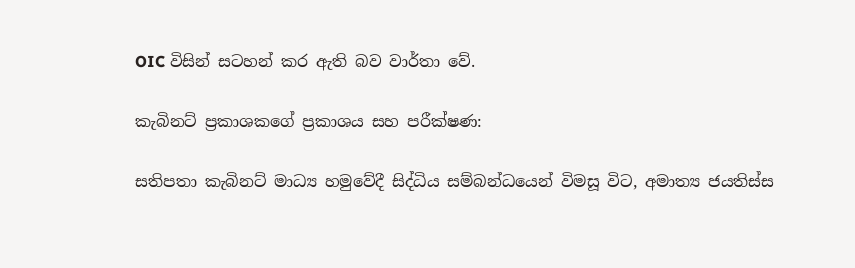OIC විසින් සටහන් කර ඇති බව වාර්තා වේ.

කැබිනට් ප්‍රකාශකගේ ප්‍රකාශය සහ පරීක්ෂණ:

සතිපතා කැබිනට් මාධ්‍ය හමුවේදී සිද්ධිය සම්බන්ධයෙන් විමසූ විට, අමාත්‍ය ජයතිස්ස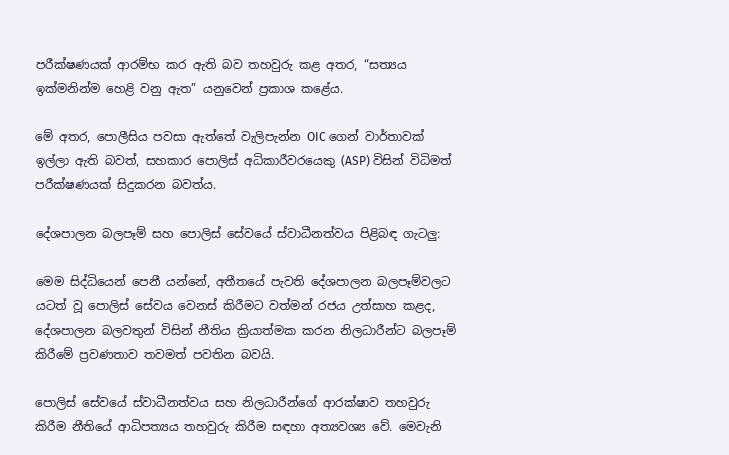පරීක්ෂණයක් ආරම්භ කර ඇති බව තහවුරු කළ අතර, “සත්‍යය ඉක්මනින්ම හෙළි වනු ඇත” යනුවෙන් ප්‍රකාශ කළේය.

මේ අතර, පොලීසිය පවසා ඇත්තේ වැලිපැන්න OIC ගෙන් වාර්තාවක් ඉල්ලා ඇති බවත්, සහකාර පොලිස් අධිකාරීවරයෙකු (ASP) විසින් විධිමත් පරීක්ෂණයක් සිදුකරන බවත්ය.

දේශපාලන බලපෑම් සහ පොලිස් සේවයේ ස්වාධීනත්වය පිළිබඳ ගැටලු:

මෙම සිද්ධියෙන් පෙනී යන්නේ, අතීතයේ පැවති දේශපාලන බලපෑම්වලට යටත් වූ පොලිස් සේවය වෙනස් කිරීමට වත්මන් රජය උත්සාහ කළද, දේශපාලන බලවතුන් විසින් නීතිය ක්‍රියාත්මක කරන නිලධාරීන්ට බලපෑම් කිරීමේ ප්‍රවණතාව තවමත් පවතින බවයි.

පොලිස් සේවයේ ස්වාධීනත්වය සහ නිලධාරීන්ගේ ආරක්ෂාව තහවුරු කිරීම නීතියේ ආධිපත්‍යය තහවුරු කිරීම සඳහා අත්‍යවශ්‍ය වේ. මෙවැනි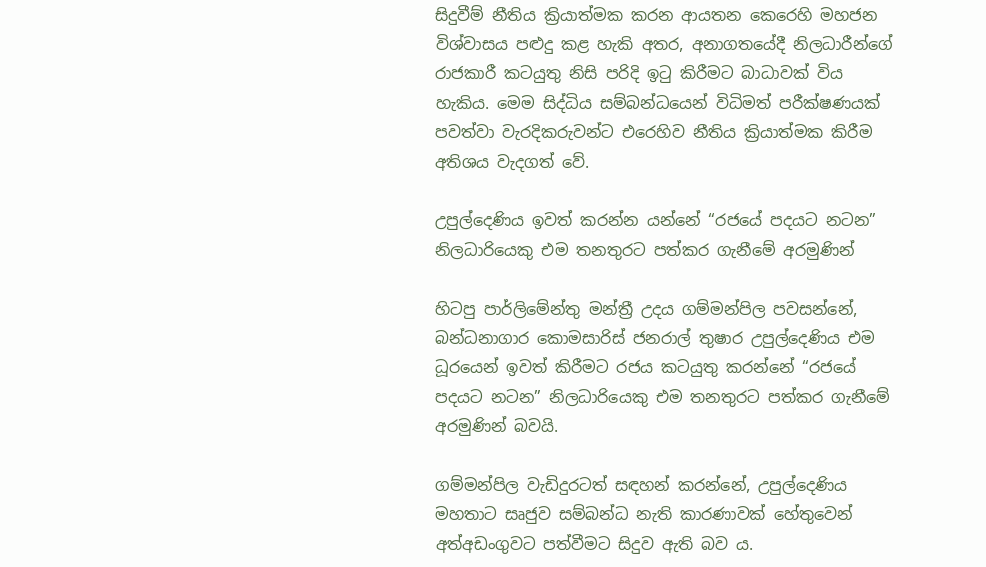සිදුවීම් නීතිය ක්‍රියාත්මක කරන ආයතන කෙරෙහි මහජන විශ්වාසය පළුදු කළ හැකි අතර, අනාගතයේදී නිලධාරීන්ගේ රාජකාරී කටයුතු නිසි පරිදි ඉටු කිරීමට බාධාවක් විය හැකිය. මෙම සිද්ධිය සම්බන්ධයෙන් විධිමත් පරීක්ෂණයක් පවත්වා වැරදිකරුවන්ට එරෙහිව නීතිය ක්‍රියාත්මක කිරීම අතිශය වැදගත් වේ.

උපුල්දෙණිය ඉවත් කරන්න යන්නේ “රජයේ පදයට නටන” නිලධාරියෙකු එම තනතුරට පත්කර ගැනීමේ අරමුණින්

හිටපු පාර්ලිමේන්තු මන්ත්‍රී උදය ගම්මන්පිල පවසන්නේ, බන්ධනාගාර කොමසාරිස් ජනරාල් තුෂාර උපුල්දෙණිය එම ධූරයෙන් ඉවත් කිරීමට රජය කටයුතු කරන්නේ “රජයේ පදයට නටන” නිලධාරියෙකු එම තනතුරට පත්කර ගැනීමේ අරමුණින් බවයි.

ගම්මන්පිල වැඩිදුරටත් සඳහන් කරන්නේ, උපුල්දෙණිය මහතාට සෘජුව සම්බන්ධ නැති කාරණාවක් හේතුවෙන් අත්අඩංගුවට පත්වීමට සිදුව ඇති බව ය.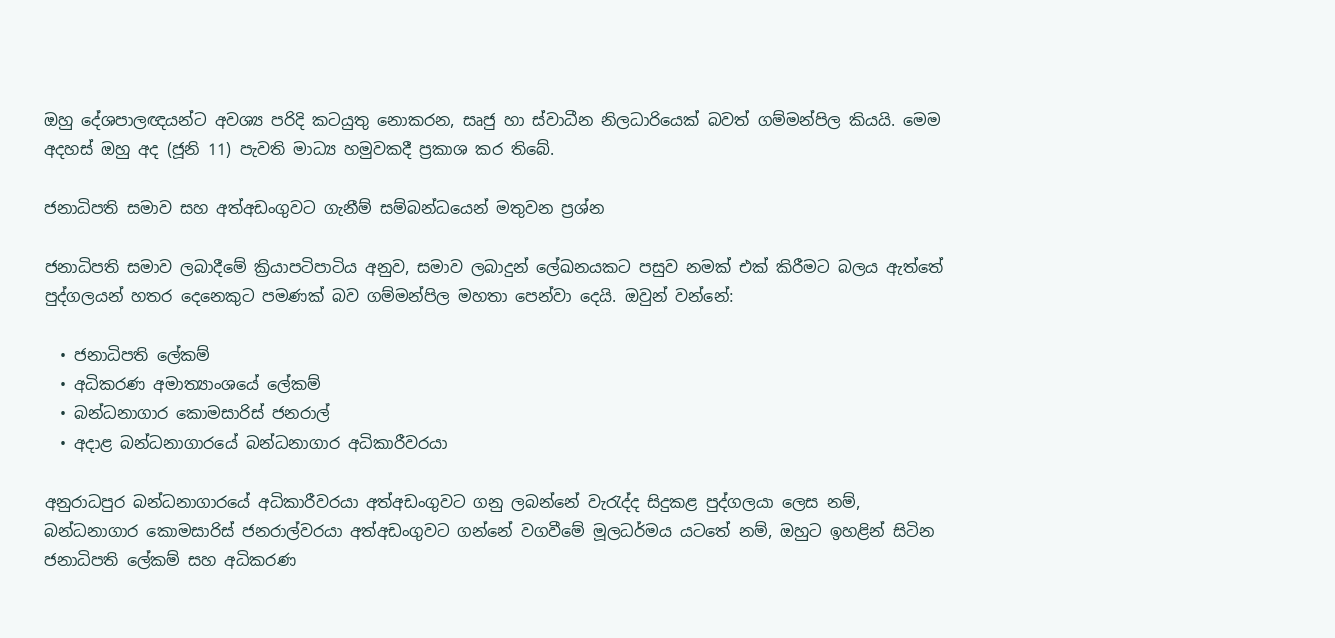ඔහු දේශපාලඥයන්ට අවශ්‍ය පරිදි කටයුතු නොකරන, සෘජු හා ස්වාධීන නිලධාරියෙක් බවත් ගම්මන්පිල කියයි. මෙම අදහස් ඔහු අද (ජූනි 11) පැවති මාධ්‍ය හමුවකදී ප්‍රකාශ කර තිබේ.

ජනාධිපති සමාව සහ අත්අඩංගුවට ගැනීම් සම්බන්ධයෙන් මතුවන ප්‍රශ්න

ජනාධිපති සමාව ලබාදීමේ ක්‍රියාපටිපාටිය අනුව, සමාව ලබාදුන් ලේඛනයකට පසුව නමක් එක් කිරීමට බලය ඇත්තේ පුද්ගලයන් හතර දෙනෙකුට පමණක් බව ගම්මන්පිල මහතා පෙන්වා දෙයි. ඔවුන් වන්නේ:

  • ජනාධිපති ලේකම්
  • අධිකරණ අමාත්‍යාංශයේ ලේකම්
  • බන්ධනාගාර කොමසාරිස් ජනරාල්
  • අදාළ බන්ධනාගාරයේ බන්ධනාගාර අධිකාරීවරයා

අනුරාධපුර බන්ධනාගාරයේ අධිකාරීවරයා අත්අඩංගුවට ගනු ලබන්නේ වැරැද්ද සිදුකළ පුද්ගලයා ලෙස නම්, බන්ධනාගාර කොමසාරිස් ජනරාල්වරයා අත්අඩංගුවට ගන්නේ වගවීමේ මූලධර්මය යටතේ නම්, ඔහුට ඉහළින් සිටින ජනාධිපති ලේකම් සහ අධිකරණ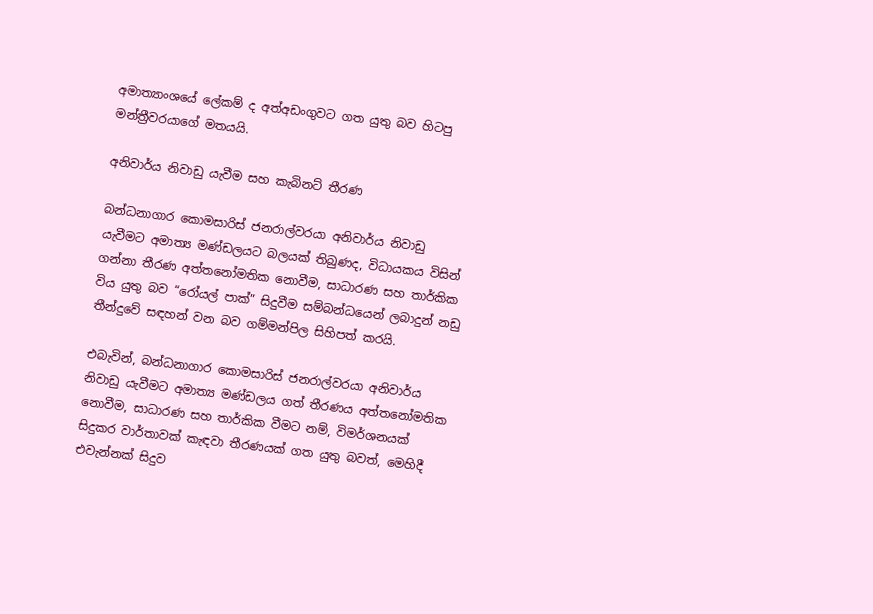අමාත්‍යාංශයේ ලේකම් ද අත්අඩංගුවට ගත යුතු බව හිටපු මන්ත්‍රීවරයාගේ මතයයි.

අනිවාර්ය නිවාඩු යැවීම සහ කැබිනට් තීරණ

බන්ධනාගාර කොමසාරිස් ජනරාල්වරයා අනිවාර්ය නිවාඩු යැවීමට අමාත්‍ය මණ්ඩලයට බලයක් තිබුණද, විධායකය විසින් ගන්නා තීරණ අත්තනෝමතික නොවීම, සාධාරණ සහ තාර්කික විය යුතු බව “රෝයල් පාක්” සිදුවීම සම්බන්ධයෙන් ලබාදුන් නඩු තීන්දුවේ සඳහන් වන බව ගම්මන්පිල සිහිපත් කරයි.

එබැවින්, බන්ධනාගාර කොමසාරිස් ජනරාල්වරයා අනිවාර්ය නිවාඩු යැවීමට අමාත්‍ය මණ්ඩලය ගත් තීරණය අත්තනෝමතික නොවීම, සාධාරණ සහ තාර්කික වීමට නම්, විමර්ශනයක් සිදුකර වාර්තාවක් කැඳවා තීරණයක් ගත යුතු බවත්, මෙහිදී එවැන්නක් සිදුව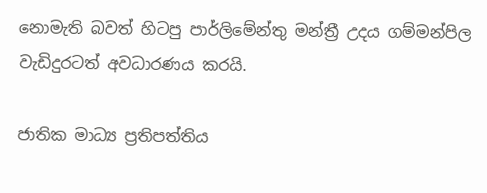නොමැති බවත් හිටපු පාර්ලිමේන්තු මන්ත්‍රී උදය ගම්මන්පිල වැඩිදුරටත් අවධාරණය කරයි.

ජාතික මාධ්‍ය ප්‍රතිපත්තිය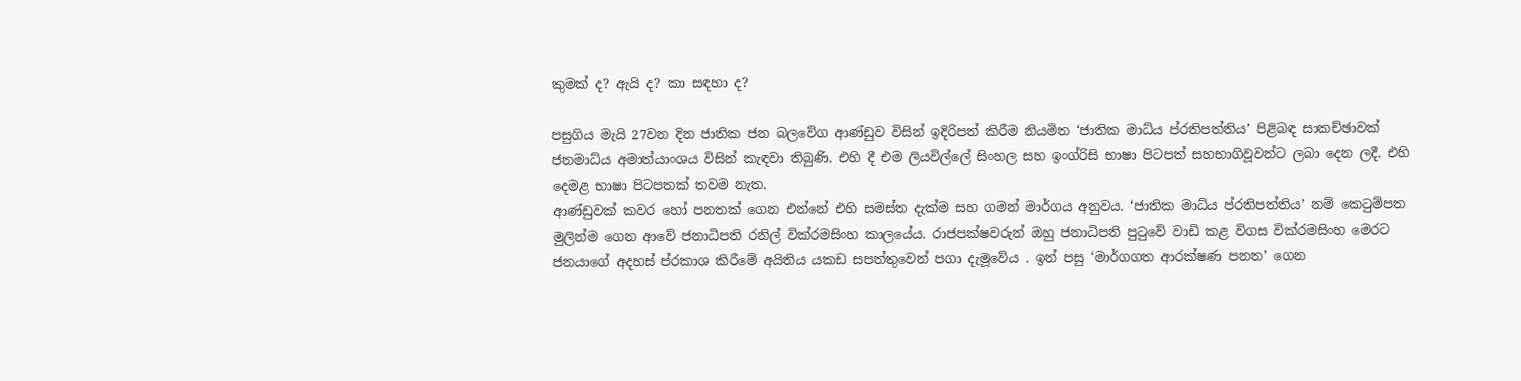කුමක් ද? ඇයි ද? කා සඳහා ද?

පසුගිය මැයි 27වන දින ජාතික ජන බලවේග ආණ්ඩුව විසින් ඉදිරිපත් කිරීම නියමිත ‘ජාතික මාධ්ය ප්රතිපත්තිය’ පිළිබඳ සාකච්ඡාවක් ජනමාධ්ය අමාත්යාංශය විසින් කැඳවා තිබුණි. එහි දී එම ලියවිල්ලේ සිංහල සහ ඉංග්රිසි භාෂා පිටපත් සහභාගිවූවන්ට ලබා දෙන ලදී. එහි දෙමළ භාෂා පිටපතක් තවම නැත.
ආණ්ඩුවක් කවර හෝ පනතක් ගෙන එන්නේ එහි සමස්ත දැක්ම සහ ගමන් මාර්ගය අනුවය. ‘ජාතික මාධ්ය ප්රතිපත්තිය’ නම් කෙටුම්පත මුලින්ම ගෙන ආවේ ජනාධිපති රනිල් වික්රමසිංහ කාලයේය. රාජපක්ෂවරුන් ඔහු ජනාධිපති පුටුවේ වාඩි කළ විගස වික්රමසිංහ මෙරට ජනයාගේ අදහස් ප්රකාශ කිරීමේ අයිතිය යකඩ සපත්තුවෙන් පගා දැමූවේය . ඉන් පසු ‘මාර්ගගත ආරක්ෂණ පනත’ ගෙන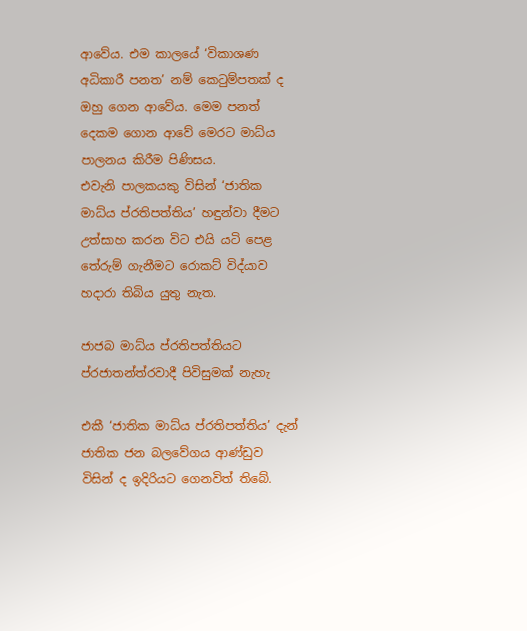ආවේය. එම කාලයේ ‘විකාශණ අධිකාරී පනත’ නම් කෙටුම්පතක් ද ඔහු ගෙන ආවේය. මෙම පනත් දෙකම ගොන ආවේ මෙරට මාධ්ය පාලනය කිරීම පිණිසය.
එවැනි පාලකයකු විසින් ‘ජාතික මාධ්ය ප්රතිපත්තිය’ හඳුන්වා දීමට උත්සාහ කරන විට එයි යටි පෙළ තේරුම් ගැනීමට රොකට් විද්යාව හදාරා තිබිය යුතු නැත.

ජාජබ මාධ්ය ප්රතිපත්තියට ප්රජාතන්ත්රවාදී පිවිසුමක් නැහැ

එකී ‘ජාතික මාධ්ය ප්රතිපත්තිය’ දැන් ජාතික ජන බලවේගය ආණ්ඩුව විසින් ද ඉදිරියට ගෙනවිත් තිබේ.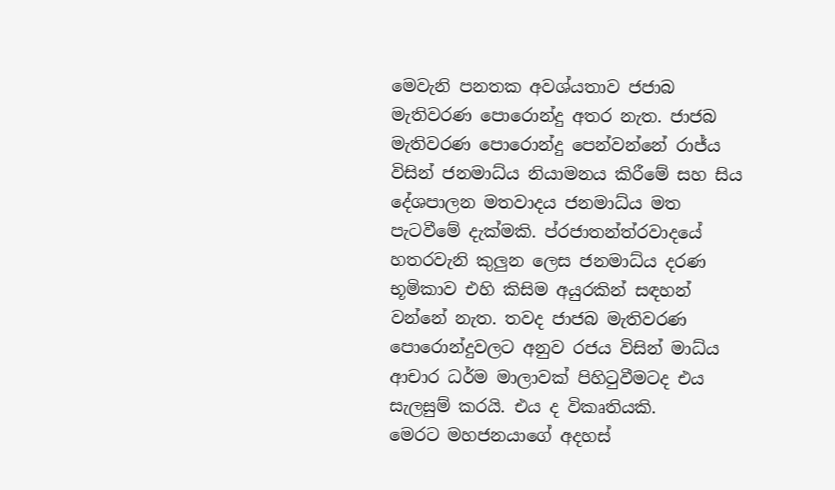මෙවැනි පනතක අවශ්යතාව ජජාබ මැතිවරණ පොරොන්දු අතර නැත. ජාජබ මැතිවරණ පොරොන්දු පෙන්වන්නේ රාජ්ය විසින් ජනමාධ්ය නියාමනය කිරීමේ සහ සිය දේශපාලන මතවාදය ජනමාධ්ය මත පැටවීමේ දැක්මකි. ප්රජාතන්ත්රවාදයේ හතරවැනි කුලුන ලෙස ජනමාධ්ය දරණ භූමිකාව එහි කිසිම අයුරකින් සඳහන් වන්නේ නැත. තවද ජාජබ මැතිවරණ පොරොන්දුවලට අනුව රජය විසින් මාධ්ය ආචාර ධර්ම මාලාවක් පිහිටුවීමටද එය සැලසුම් කරයි. එය ද විකෘතියකි.
මෙරට මහජනයාගේ අදහස්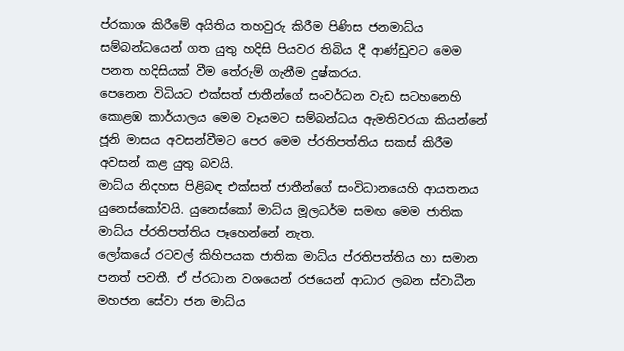ප්රකාශ කිරීමේ අයිතිය තහවුරු කිරීම පිණිස ජනමාධ්ය සම්බන්ධයෙන් ගත යුතු හදිසි පියවර තිබිය දී ආණ්ඩුවට මෙම පනත හදිසියක් වීම තේරුම් ගැනීම දුෂ්කරය.
පෙනෙන විධියට එක්සත් ජාතීන්ගේ සංවර්ධන වැඩ සටහනෙහි කොළඹ කාර්යාලය මෙම වෑයමට සම්බන්ධය ඇමතිවරයා කියන්නේ ජූනි මාසය අවසන්වීමට පෙර මෙම ප්රතිපත්තිය සකස් කිරීම අවසන් කළ යුතු බවයි.
මාධ්ය නිදහස පිළිබඳ එක්සත් ජාතීන්ගේ සංවිධානයෙහි ආයතනය යුනෙස්කෝවයි. යුනෙස්කෝ මාධ්ය මූලධර්ම සමඟ මෙම ජාතික මාධ්ය ප්රතිපත්තිය පෑහෙන්නේ නැත.
ලෝකයේ රටවල් කිහිපයක ජාතික මාධ්ය ප්රතිපත්තිය හා සමාන පනත් පවතී. ඒ ප්රධාන වශයෙන් රජයෙන් ආධාර ලබන ස්වාධීන මහජන සේවා ජන මාධ්ය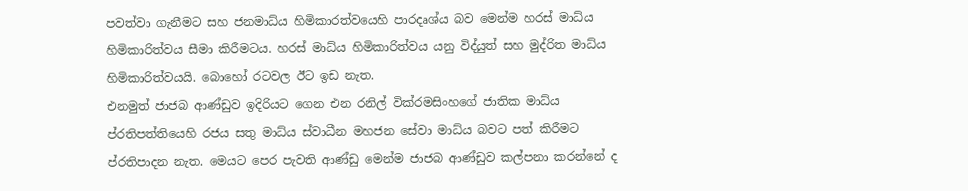පවත්වා ගැනීමට සහ ජනමාධ්ය හිමිකාරත්වයෙහි පාරදෘශ්ය බව මෙන්ම හරස් මාධ්ය හිමිකාරිත්වය සීමා කිරීමටය. හරස් මාධ්ය හිමිකාරිත්වය යනු විද්යුත් සහ මුද්රිත මාධ්ය හිමිකාරිත්වයයි. බොහෝ රටවල ඊට ඉඩ නැත.
එනමුත් ජාජබ ආණ්ඩුව ඉදිරියට ගෙන එන රනිල් වික්රමසිංහගේ ජාතික මාධ්ය ප්රතිපත්තියෙහි රජය සතු මාධ්ය ස්වාධීන මහජන සේවා මාධ්ය බවට පත් කිරීමට ප්රතිපාදන නැත. මෙයට පෙර පැවති ආණ්ඩු මෙන්ම ජාජබ ආණ්ඩුව කල්පනා කරන්නේ ද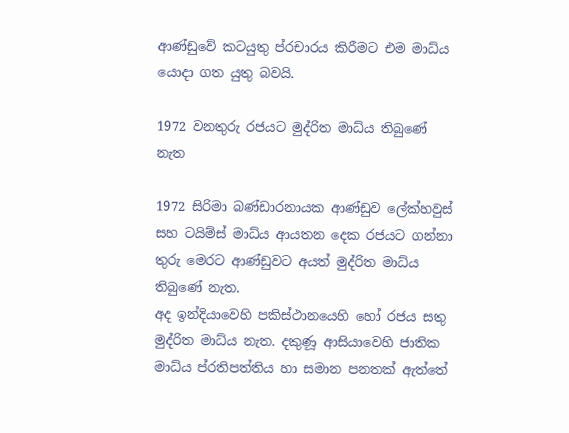ආණ්ඩුවේ කටයුතු ප්රචාරය කිරීමට එම මාධ්ය යොදා ගත යුතු බවයි.

1972 වනතුරු රජයට මුද්රිත මාධ්ය තිබුණේ නැත

1972 සිරිමා බණ්ඩාරනායක ආණ්ඩුව ලේක්හවුස් සහ ටයිම්ස් මාධ්ය ආයතන දෙක රජයට ගන්නා තුරු මෙරට ආණ්ඩුවට අයත් මුද්රිත මාධ්ය තිබුණේ නැත.
අද ඉන්දියාවෙහි පකිස්ථානයෙහි හෝ රජය සතු මුද්රිත මාධ්ය නැත. දකුණූ ආසියාවෙහි ජාතික මාධ්ය ප්රතිපත්තිය හා සමාන පනතක් ඇත්තේ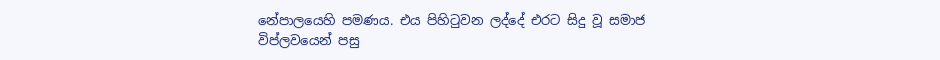නේපාලයෙහි පමණය. එය පිහිටුවන ලද්දේ එරට සිදු වූ සමාජ විප්ලවයෙන් පසු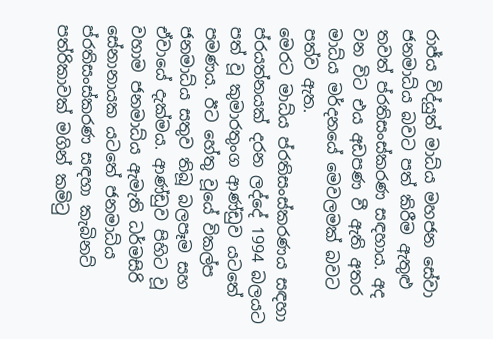රාජ්ය විද්යුත් මාධ්ය මහජන සේවා ජනමාධ්ය බවට පත් කිරීම ඇතුළු තවත් ප්රතිසංස්කරණ සඳහාය. අද වන විට එය අඩපණ වී ඇති අතර මාධ්ය මර්දනයේ මෙවලමක් බවට පත්ව ඇත.
මෙරට මාධ්ය ප්රතිසංස්කරණය සඳහා ප්රයත්නයක් දරන ලද්දේ 1994 බලයට පත් වූ කුමාරතුංග ආණ්ඩුව යටතේ පමණය. ඊට හේතු වූයේ විකල්ප ජනමාධ්ය සතුව තිබූ බලපෑම සහ ඒවායේ දැක්මය. ආණ්ඩුව පිහිට වූ වහාම ජනමාධ්ය ඇමැති ධර්මසිරි සේනානායක යටතේ ජනමාධ්ය ප්රතිසංස්කරණ සඳහා කැබිනට් පත්රිකාවක් මගින් කමිටු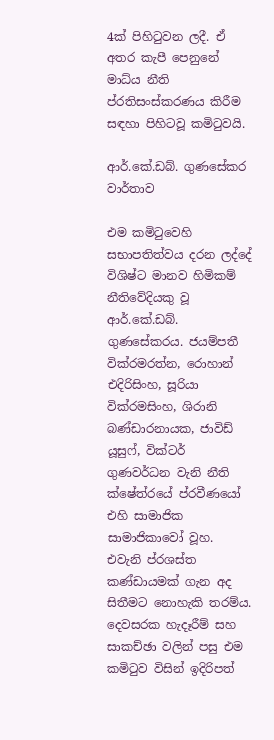4ක් පිහිටුවන ලදී. ඒ අතර කැපී පෙනුනේ මාධ්ය නීති ප්රතිසංස්කරණය කිරීම සඳහා පිහිටවූ කමිටුවයි.

ආර්.කේ.ඩබ්. ගුණසේකර වාර්තාව

එම කමිටුවෙහි සභාපතිත්වය දරන ලද්දේ විශිෂ්ට මානව හිමිකම් නීතිවේදියකු වූ ආර්.කේ.ඩබ්. ගුණසේකරය. ජයම්පතී වික්රමරත්න, රොහාන් එදිරිසිංහ, සූරියා වික්රමසිංහ, ශිරානි බණ්ඩාරනායක, ජාවිඩ් යූසුෆ්, වික්ටර් ගුණවර්ධන වැනි නීති ක්ෂේත්රයේ ප්රවීණයෝ එහි සාමාජික සාමාජිකාවෝ වූහ. එවැනි ප්රශස්ත කණ්ඩායමක් ගැන අද සිතීමට නොහැකි තරම්ය.
දෙවසරක හැදෑරීම් සහ සාකච්ඡා වලින් පසු එම කමිටුව විසින් ඉදිරිපත්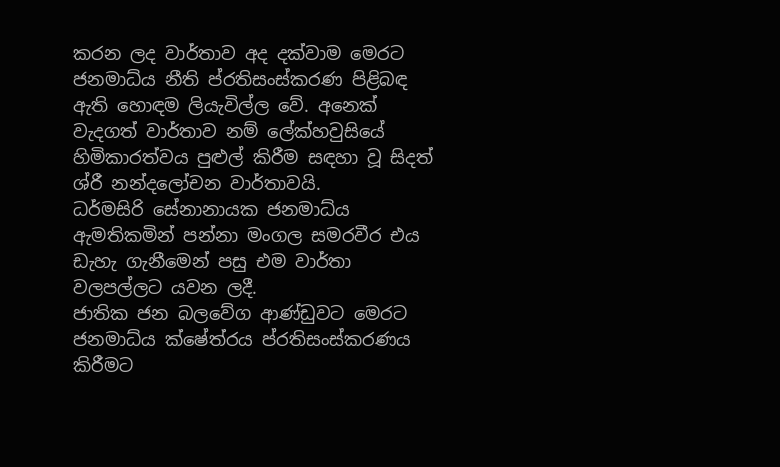කරන ලද වාර්තාව අද දක්වාම මෙරට ජනමාධ්ය නීති ප්රතිසංස්කරණ පිළිබඳ ඇති හොඳම ලියැවිල්ල වේ. අනෙක් වැදගත් වාර්තාව නම් ලේක්හවුසියේ හිමිකාරත්වය පුළුල් කිරීම සඳහා වූ සිදත් ශ්රී නන්දලෝචන වාර්තාවයි.
ධර්මසිරි සේනානායක ජනමාධ්ය ඇමතිකමින් පන්නා මංගල සමරවීර එය ඩැහැ ගැනීමෙන් පසු එම වාර්තා වලපල්ලට යවන ලදී.
ජාතික ජන බලවේග ආණ්ඩුවට මෙරට ජනමාධ්ය ක්ෂේත්රය ප්රතිසංස්කරණය කිරීමට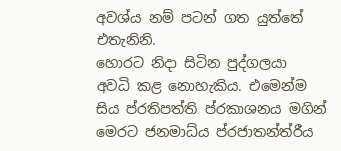අවශ්ය නම් පටන් ගත යුත්තේ එතැනිනි.
හොරට නිදා සිටින පුද්ගලයා අවධි කළ නොහැකිය. එමෙන්ම සිය ප්රතිපත්ති ප්රකාශනය මගින් මෙරට ජනමාධ්ය ප්රජාතන්ත්රීය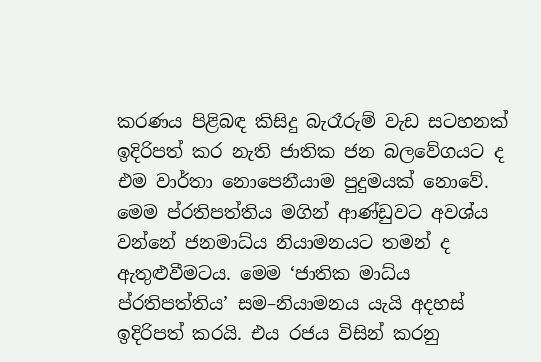කරණය පිළිබඳ කිසිදු බැරෑරුම් වැඩ සටහනක් ඉදිරිපත් කර නැති ජාතික ජන බලවේගයට ද එම වාර්තා නොපෙනීයාම පුදුමයක් නොවේ.
මෙම ප්රතිපත්තිය මගින් ආණ්ඩුවට අවශ්ය වන්නේ ජනමාධ්ය නියාමනයට තමන් ද ඇතුළුවීමටය. මෙම ‘ජාතික මාධ්ය ප්රතිපත්තිය’ සම–නියාමනය යැයි අදහස් ඉදිරිපත් කරයි. එය රජය විසින් කරනු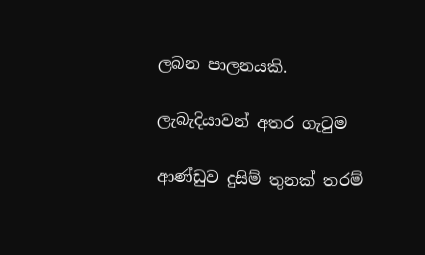ලබන පාලනයකි.

ලැබැදියාවන් අතර ගැටුම

ආණ්ඩුව දුසිම් තුනක් තරම්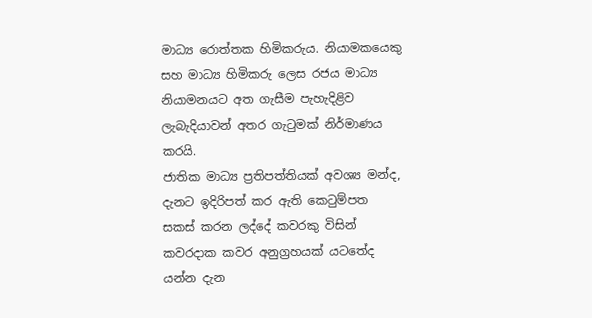මාධ්‍ය රොත්තක හිමිකරුය. නියාමකයෙකු සහ මාධ්‍ය හිමිකරු ලෙස රජය මාධ්‍ය නියාමනයට අත ගැසීම පැහැදිළිව ලැබැදියාවන් අතර ගැටුමක් නිර්මාණය කරයි.
ජාතික මාධ්‍ය ප්‍රතිපත්තියක් අවශ්‍ය මන්ද, දැනට ඉදිරිපත් කර ඇති කෙටුම්පත සකස් කරන ලද්දේ කවරකු විසින් කවරදාක කවර අනුග්‍රහයක් යටතේද යන්න දැන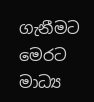ගැනීමට මෙරට මාධ්‍ය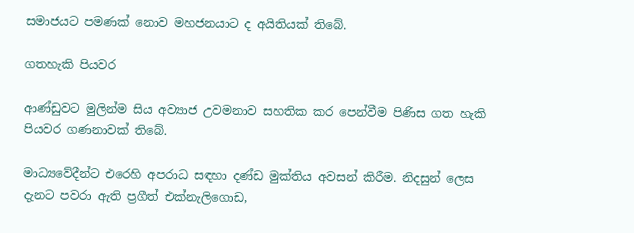සමාජයට පමණක් නොව මහජනයාට ද අයිතියක් තිබේ.

ගතහැකි පියවර

ආණ්ඩුවට මුලින්ම සිය අව්‍යාජ උවමනාව සහතික කර පෙන්වීම පිණිස ගත හැකි පියවර ගණනාවක් තිබේ.

මාධ්‍යවේදීන්ට එරෙහි අපරාධ සඳහා දණ්ඩ මුක්තිය අවසන් කිරීම. නිදසුන් ලෙස දැනට පවරා ඇති ප්‍රගීත් එක්නැලිගොඩ,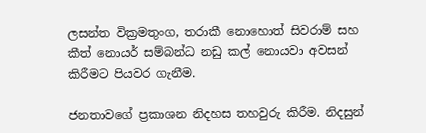ලසන්ත වික්‍රමතුංග, තරාකී නොහොත් සිවරාම් සහ කීත් නොයර් සම්බන්ධ නඩු කල් නොයවා අවසන් කිරීමට පියවර ගැනීම.

ජනතාවගේ ප්‍රකාශන නිදහස තහවුරු කිරීම. නිදසුන්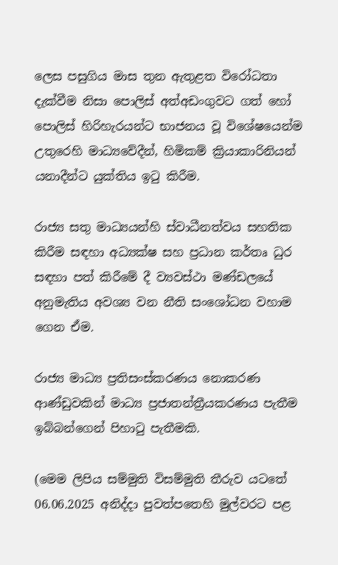ලෙස පසුගිය මාස තුන ඇතුළත විරෝධතා දැක්වීම නිසා පොලිස් අත්අඩංගුවට ගත් හෝ පොලිස් හිරිහැරයන්ට භාජනය වූ විශේෂයෙන්ම උතුරෙහි මාධ්‍යවේදීන්, හිමිකම් ක්‍රියාකාරිනියන් යනාදීන්ට යුක්තිය ඉටු කිරීම.

රාජ්‍ය සතු මාධ්‍යයන්හි ස්වාධීනත්වය සහතික කිරීම සඳහා අධ්‍යක්ෂ සහ ප්‍රධාන කර්තෘ ධුර සඳහා පත් කිරීමේ දී ව්‍යවස්ථා මණ්ඩලයේ අනුමැතිය අවශ්‍ය වන නීති සංශෝධන වහාම ගෙන ඒම.

රාජ්‍ය මාධ්‍ය ප්‍රතිසංස්කරණය නොකරණ ආණ්ඩුවකින් මාධ්‍ය ප්‍රජාතන්ත්‍රීයකරණය පැතීම ඉබ්බන්ගෙන් පිහාටු පැතීමකි.

(මෙම ලිපිය සම්මුති විසම්මුති තීරුව යටතේ 06.06.2025 අනිද්දා පුවත්පතෙහි මුල්වරට පළ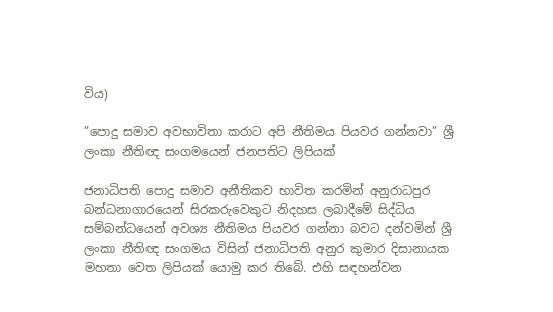විය)

”පොදු සමාව අවභාවිතා කරාට අපි නීතිමය පියවර ගන්නවා” ශ්‍රී ලංකා නීතිඥ සංගමයෙන් ජනපතිට ලිපියක්

ජනාධිපති පොදු සමාව අනීතිකව භාවිත කරමින් අනුරාධපුර බන්ධනාගාරයෙන් සිරකරුවෙකුට නිදහස ලබාදීමේ සිද්ධිය සම්බන්ධයෙන් අවශ්‍ය නීතිමය පියවර ගන්නා බවට දන්වමින් ශ්‍රී ලංකා නීතිඥ සංගමය විසින් ජනාධිපති අනුර කුමාර දිසානායක මහතා වෙත ලිපියක් යොමු කර තිබේ. එහි සඳහන්වන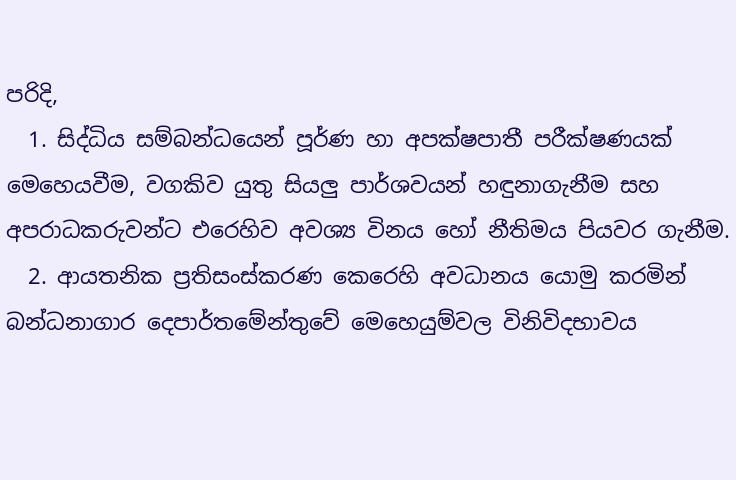පරිදි,
  1. සිද්ධිය සම්බන්ධයෙන් පූර්ණ හා අපක්ෂපාතී පරීක්ෂණයක් මෙහෙයවීම, වගකිව යුතු සියලු පාර්ශවයන් හඳුනාගැනීම සහ අපරාධකරුවන්ට එරෙහිව අවශ්‍ය විනය හෝ නීතිමය පියවර ගැනීම.
  2. ආයතනික ප්‍රතිසංස්කරණ කෙරෙහි අවධානය යොමු කරමින් බන්ධනාගාර දෙපාර්තමේන්තුවේ මෙහෙයුම්වල විනිවිදභාවය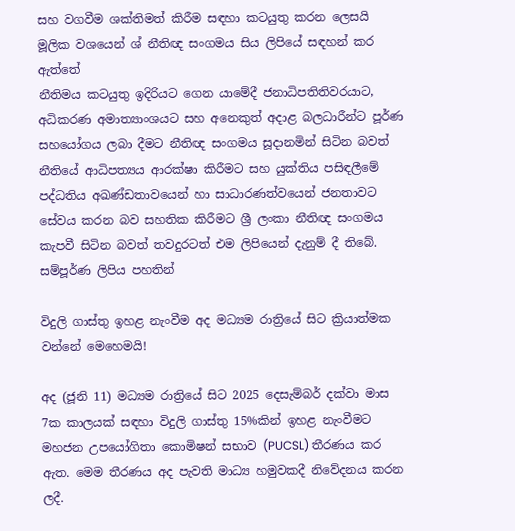සහ වගවීම ශක්තිමත් කිරීම සඳහා කටයුතු කරන ලෙසයි මූලික වශයෙන් ශ්‍ නීතිඥ සංගමය සිය ලිපියේ සඳහන් කර ඇත්තේ
නීතිමය කටයුතු ඉදිරියට ගෙන යාමේදී ජනාධිපතිතිවරයාට, අධිකරණ අමාත්‍යාංශයට සහ අනෙකුත් අදාළ බලධාරීන්ට පූර්ණ සහයෝගය ලබා දීමට නීතිඥ සංගමය සූදානමින් සිටින බවත් නීතියේ ආධිපත්‍යය ආරක්ෂා කිරීමට සහ යුක්තිය පසිඳලීමේ පද්ධතිය අඛණ්ඩතාවයෙන් හා සාධාරණත්වයෙන් ජනතාවට සේවය කරන බව සහතික කිරීමට ශ්‍රී ලංකා නීතිඥ සංගමය කැපවී සිටින බවත් තවදුරටත් එම ලිපියෙන් දැනුම් දී තිබේ. සම්පූර්ණ ලිපිය පහතින්

විදුලි ගාස්තු ඉහළ නැංවීම අද මධ්‍යම රාත්‍රියේ සිට ක්‍රියාත්මක වන්නේ මෙහෙමයි!

අද (ජූනි 11) මධ්‍යම රාත්‍රියේ සිට 2025 දෙසැම්බර් දක්වා මාස 7ක කාලයක් සඳහා විදුලි ගාස්තු 15%කින් ඉහළ නැංවීමට මහජන උපයෝගිතා කොමිෂන් සභාව (PUCSL) තීරණය කර ඇත. මෙම තීරණය අද පැවති මාධ්‍ය හමුවකදී නිවේදනය කරන ලදී.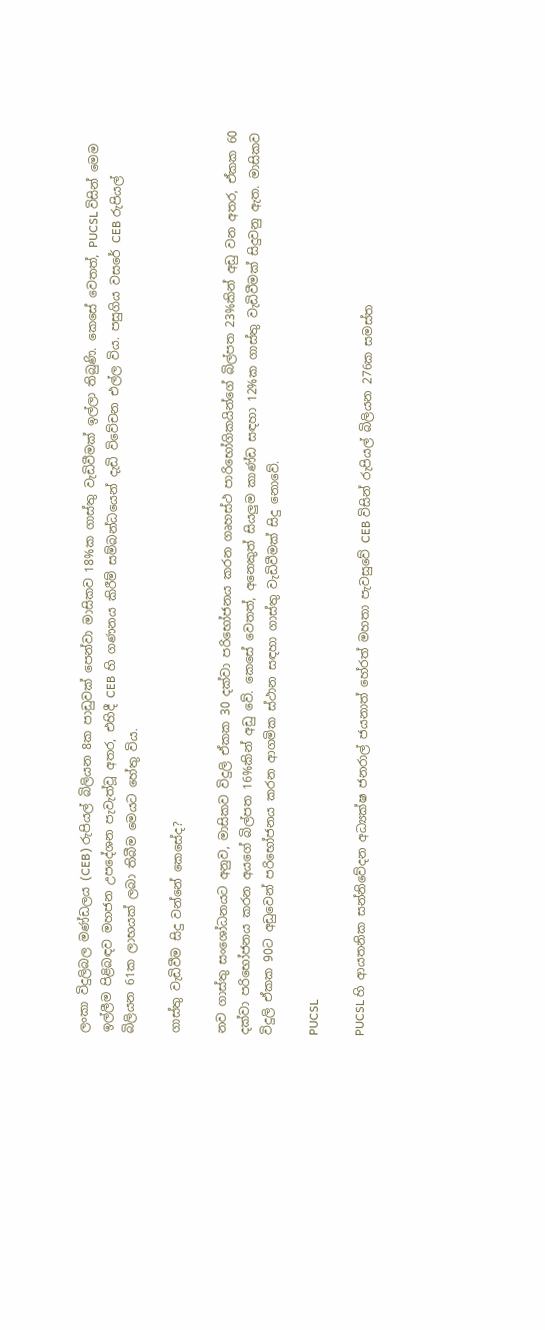ලංකා විදුලිබල මණ්ඩලය (CEB) රුපියල් බිලියන 8ක පාඩුවක් පෙන්වා මාසිකව 18%ක ගාස්තු වැඩිවීමක් ඉල්ලා තිබුණි. කෙසේ වෙතත්, PUCSL විසින් මෙම ඉල්ලීම පිළිබඳව මහජන උපදේශන පැවැත්වූ අතර, එහිදී CEB හි ගණනය කිරීම් සම්බන්ධයෙන් දැඩි විවේචන එල්ල විය. පසුගිය වසරේ CEB රුපියල් බිලියන 61ක ලාභයක් ලබා තිබීම මෙයට හේතු විය.

ගාස්තු වැඩිවීම සිදු වන්නේ කෙසේද?

නව ගාස්තු සංශෝධනයට අනුව, මාසිකව විදුලි ඒකක 30 දක්වා පරිභෝජනය කරන ගෘහස්ථ පාරිභෝගිකයින්ගේ බිල්පත 23%කින් අඩු වන අතර, ඒකක 60 දක්වා පරිභෝජනය කරන අයගේ බිල්පත 16%කින් අඩු වේ. කෙසේ වෙතත්, අනෙකුත් සියලුම කාණ්ඩ සඳහා 12%ක ගාස්තු වැඩිවීමක් සිදුවනු ඇත. මාසිකව විදුලි ඒකක 90ට අඩුවෙන් පරිභෝජනය කරන ආගමික ස්ථාන සඳහා ගාස්තු වැඩිවීමක් සිදු නොවේ.

PUCSL

PUCSL හි ආයතනික සන්නිවේදන අධ්‍යක්ෂ ජනරාල් ජයනාත් හේරත් මහතා පැවසුවේ CEB විසින් රුපියල් බිලියන 276ක සමස්ත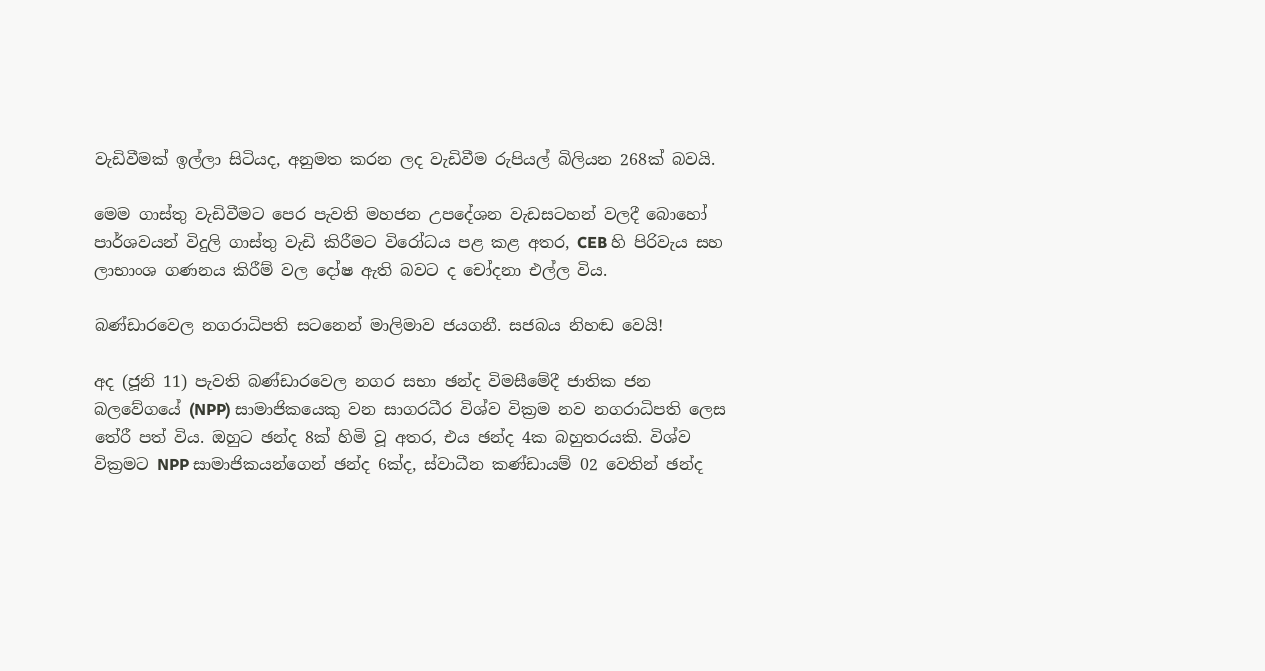වැඩිවීමක් ඉල්ලා සිටියද, අනුමත කරන ලද වැඩිවීම රුපියල් බිලියන 268ක් බවයි.

මෙම ගාස්තු වැඩිවීමට පෙර පැවති මහජන උපදේශන වැඩසටහන් වලදී බොහෝ පාර්ශවයන් විදුලි ගාස්තු වැඩි කිරීමට විරෝධය පළ කළ අතර, CEB හි පිරිවැය සහ ලාභාංශ ගණනය කිරීම් වල දෝෂ ඇති බවට ද චෝදනා එල්ල විය.

බණ්ඩාරවෙල නගරාධිපති සටනෙන් මාලිමාව ජයගනී. සජබය නිහඬ වෙයි!

අද (ජූනි 11) පැවති බණ්ඩාරවෙල නගර සභා ඡන්ද විමසීමේදී ජාතික ජන බලවේගයේ (NPP) සාමාජිකයෙකු වන සාගරධීර විශ්ව වික්‍රම නව නගරාධිපති ලෙස තේරී පත් විය. ඔහුට ඡන්ද 8ක් හිමි වූ අතර, එය ඡන්ද 4ක බහුතරයකි. විශ්ව වික්‍රමට NPP සාමාජිකයන්ගෙන් ඡන්ද 6ක්ද, ස්වාධීන කණ්ඩායම් 02 වෙතින් ඡන්ද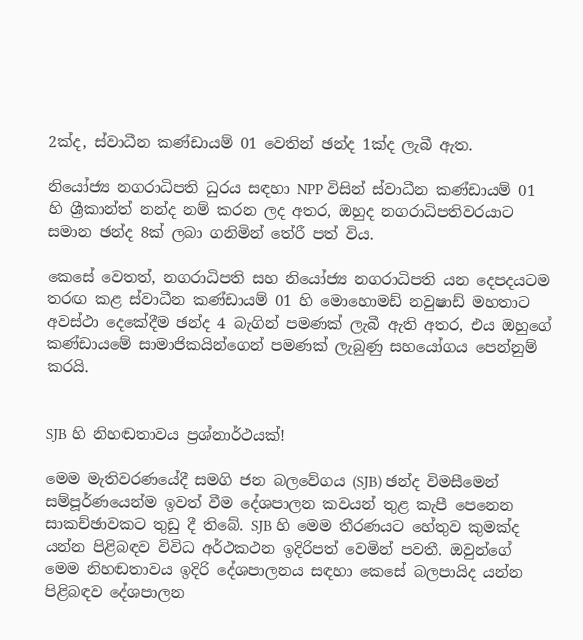2ක්ද, ස්වාධීන කණ්ඩායම් 01 වෙතින් ඡන්ද 1ක්ද ලැබී ඇත.

නියෝජ්‍ය නගරාධිපති ධුරය සඳහා NPP විසින් ස්වාධීන කණ්ඩායම් 01 හි ශ්‍රීකාන්ත් නන්ද නම් කරන ලද අතර, ඔහුද නගරාධිපතිවරයාට සමාන ඡන්ද 8ක් ලබා ගනිමින් තේරී පත් විය.

කෙසේ වෙතත්, නගරාධිපති සහ නියෝජ්‍ය නගරාධිපති යන දෙපදයටම තරඟ කළ ස්වාධීන කණ්ඩායම් 01 හි මොහොමඩ් නවුෂාඩ් මහතාට අවස්ථා දෙකේදීම ඡන්ද 4 බැගින් පමණක් ලැබී ඇති අතර, එය ඔහුගේ කණ්ඩායමේ සාමාජිකයින්ගෙන් පමණක් ලැබුණු සහයෝගය පෙන්නුම් කරයි.


SJB හි නිහඬතාවය ප්‍රශ්නාර්ථයක්!

මෙම මැතිවරණයේදී සමගි ජන බලවේගය (SJB) ඡන්ද විමසීමෙන් සම්පූර්ණයෙන්ම ඉවත් වීම දේශපාලන කවයන් තුළ කැපී පෙනෙන සාකච්ඡාවකට තුඩු දී තිබේ. SJB හි මෙම තීරණයට හේතුව කුමක්ද යන්න පිළිබඳව විවිධ අර්ථකථන ඉදිරිපත් වෙමින් පවතී. ඔවුන්ගේ මෙම නිහඬතාවය ඉදිරි දේශපාලනය සඳහා කෙසේ බලපායිද යන්න පිළිබඳව දේශපාලන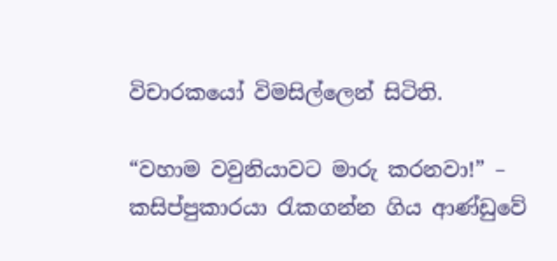විචාරකයෝ විමසිල්ලෙන් සිටිති.

“වහාම වවුනියාවට මාරු කරනවා!” – කසිප්පුකාරයා රැකගන්න ගිය ආණ්ඩුවේ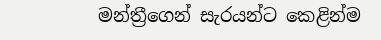මන්ත්‍රීගෙන් සැරයන්ට කෙළින්ම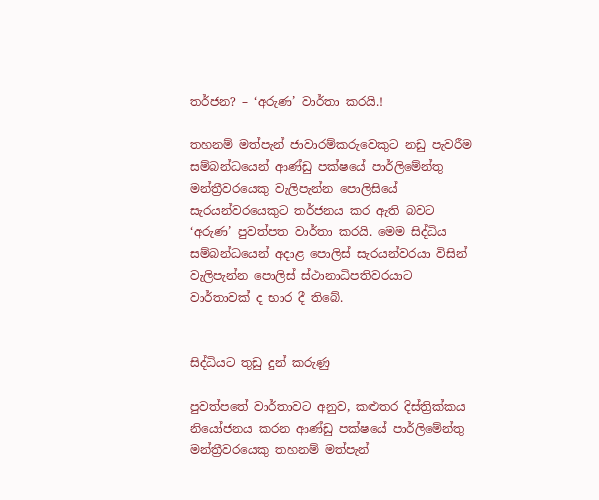තර්ජන? – ‘අරුණ’ වාර්තා කරයි.!

තහනම් මත්පැන් ජාවාරම්කරුවෙකුට නඩු පැවරීම සම්බන්ධයෙන් ආණ්ඩු පක්ෂයේ පාර්ලිමේන්තු මන්ත්‍රීවරයෙකු වැලිපැන්න පොලිසියේ සැරයන්වරයෙකුට තර්ජනය කර ඇති බවට ‘අරුණ’ පුවත්පත වාර්තා කරයි. මෙම සිද්ධිය සම්බන්ධයෙන් අදාළ පොලිස් සැරයන්වරයා විසින් වැලිපැන්න පොලිස් ස්ථානාධිපතිවරයාට වාර්තාවක් ද භාර දී තිබේ.


සිද්ධියට තුඩු දුන් කරුණු

පුවත්පතේ වාර්තාවට අනුව, කළුතර දිස්ත්‍රික්කය නියෝජනය කරන ආණ්ඩු පක්ෂයේ පාර්ලිමේන්තු මන්ත්‍රීවරයෙකු තහනම් මත්පැන්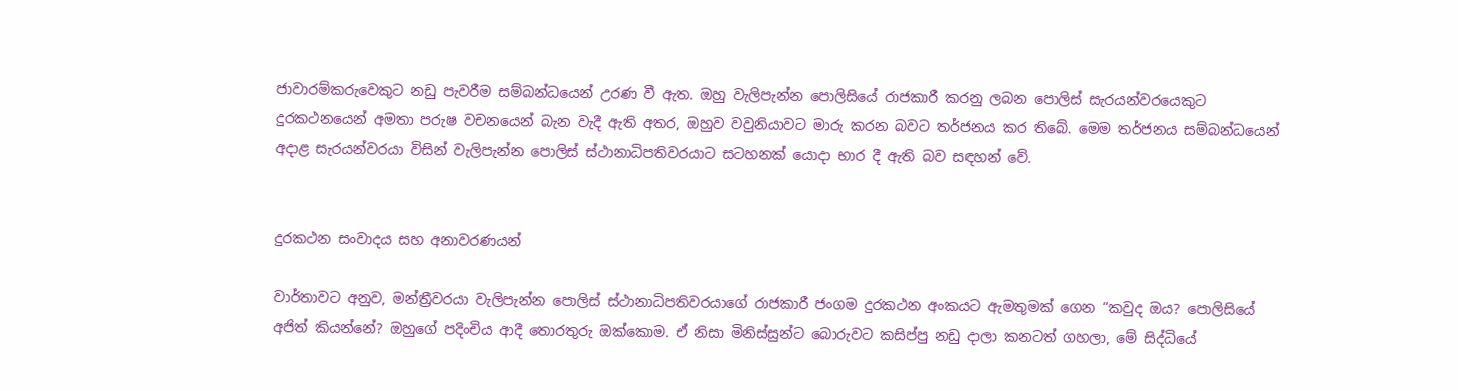ජාවාරම්කරුවෙකුට නඩු පැවරීම සම්බන්ධයෙන් උරණ වී ඇත. ඔහු වැලිපැන්න පොලිසියේ රාජකාරී කරනු ලබන පොලිස් සැරයන්වරයෙකුට දුරකථනයෙන් අමතා පරුෂ වචනයෙන් බැන වැදී ඇති අතර, ඔහුව වවුනියාවට මාරු කරන බවට තර්ජනය කර තිබේ. මෙම තර්ජනය සම්බන්ධයෙන් අදාළ සැරයන්වරයා විසින් වැලිපැන්න පොලිස් ස්ථානාධිපතිවරයාට සටහනක් යොදා භාර දී ඇති බව සඳහන් වේ.


දුරකථන සංවාදය සහ අනාවරණයන්

වාර්තාවට අනුව, මන්ත්‍රීවරයා වැලිපැන්න පොලිස් ස්ථානාධිපතිවරයාගේ රාජකාරී ජංගම දුරකථන අංකයට ඇමතුමක් ගෙන “කවුද ඔය? පොලිසියේ අජිත් කියන්නේ? ඔහුගේ පදිංචිය ආදී තොරතුරු ඔක්කොම. ඒ නිසා මිනිස්සුන්ට බොරුවට කසිප්පු නඩු දාලා කනටත් ගහලා, මේ සිද්ධියේ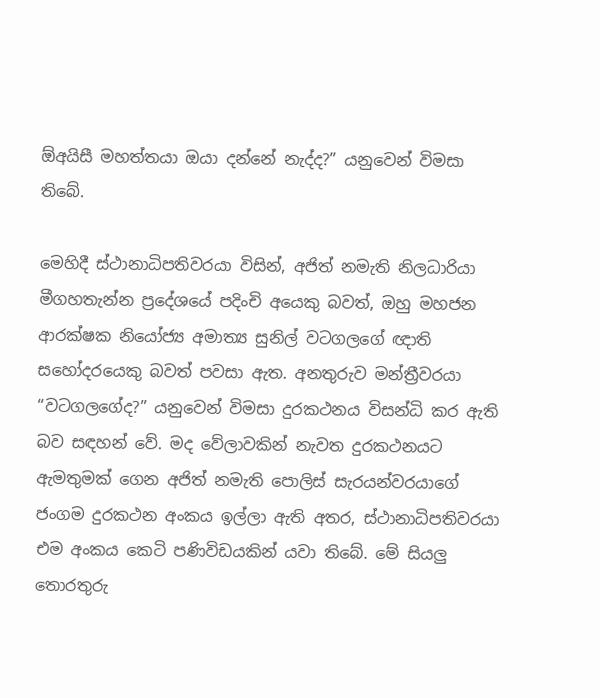ඕඅයිසී මහත්තයා ඔයා දන්නේ නැද්ද?” යනුවෙන් විමසා තිබේ.

මෙහිදී ස්ථානාධිපතිවරයා විසින්, අජිත් නමැති නිලධාරියා මීගහතැන්න ප්‍රදේශයේ පදිංචි අයෙකු බවත්, ඔහු මහජන ආරක්ෂක නියෝජ්‍ය අමාත්‍ය සුනිල් වටගලගේ ඥාති සහෝදරයෙකු බවත් පවසා ඇත. අනතුරුව මන්ත්‍රීවරයා “වටගලගේද?” යනුවෙන් විමසා දුරකථනය විසන්ධි කර ඇති බව සඳහන් වේ. මද වේලාවකින් නැවත දුරකථනයට ඇමතුමක් ගෙන අජිත් නමැති පොලිස් සැරයන්වරයාගේ ජංගම දුරකථන අංකය ඉල්ලා ඇති අතර, ස්ථානාධිපතිවරයා එම අංකය කෙටි පණිවිඩයකින් යවා තිබේ. මේ සියලු තොරතුරු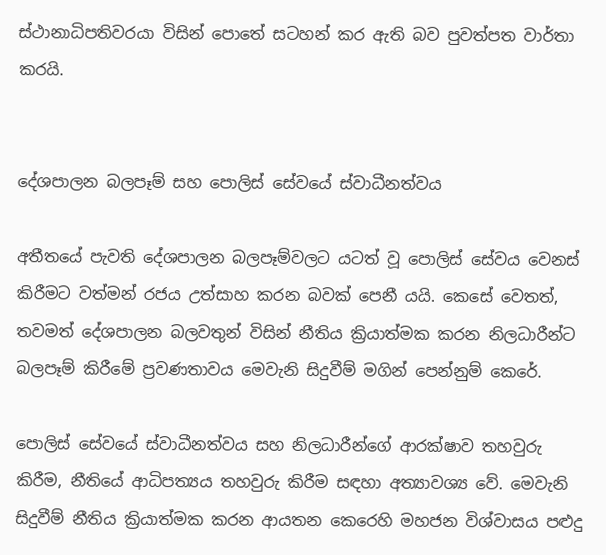ස්ථානාධිපතිවරයා විසින් පොතේ සටහන් කර ඇති බව පුවත්පත වාර්තා කරයි.


දේශපාලන බලපෑම් සහ පොලිස් සේවයේ ස්වාධීනත්වය

අතීතයේ පැවති දේශපාලන බලපෑම්වලට යටත් වූ පොලිස් සේවය වෙනස් කිරීමට වත්මන් රජය උත්සාහ කරන බවක් පෙනී යයි. කෙසේ වෙතත්, තවමත් දේශපාලන බලවතුන් විසින් නීතිය ක්‍රියාත්මක කරන නිලධාරීන්ට බලපෑම් කිරීමේ ප්‍රවණතාවය මෙවැනි සිදුවීම් මගින් පෙන්නුම් කෙරේ.

පොලිස් සේවයේ ස්වාධීනත්වය සහ නිලධාරීන්ගේ ආරක්ෂාව තහවුරු කිරීම, නීතියේ ආධිපත්‍යය තහවුරු කිරීම සඳහා අත්‍යාවශ්‍ය වේ. මෙවැනි සිදුවීම් නීතිය ක්‍රියාත්මක කරන ආයතන කෙරෙහි මහජන විශ්වාසය පළුදු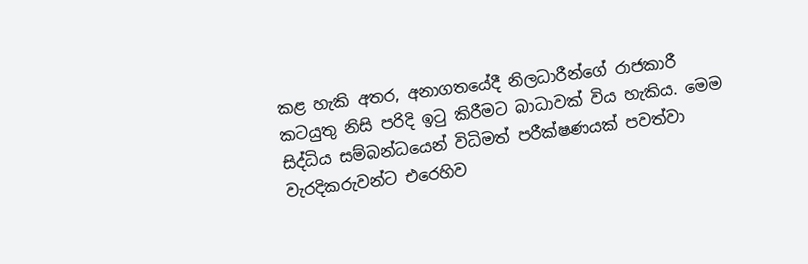කළ හැකි අතර, අනාගතයේදී නිලධාරීන්ගේ රාජකාරී කටයුතු නිසි පරිදි ඉටු කිරීමට බාධාවක් විය හැකිය. මෙම සිද්ධිය සම්බන්ධයෙන් විධිමත් පරීක්ෂණයක් පවත්වා වැරදිකරුවන්ට එරෙහිව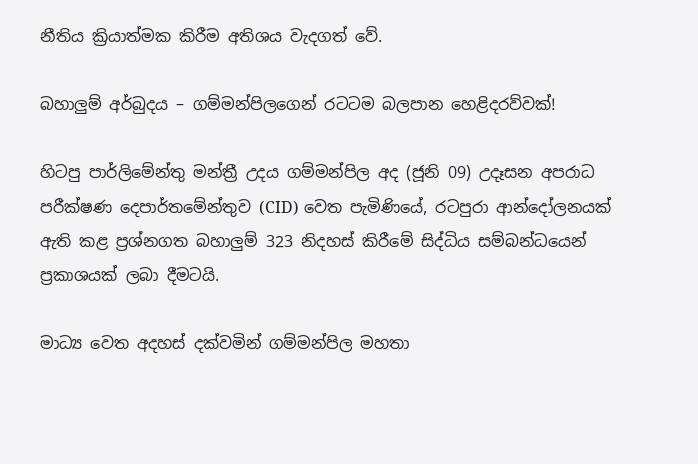නීතිය ක්‍රියාත්මක කිරීම අතිශය වැදගත් වේ.

බහාලුම් අර්බුදය – ගම්මන්පිලගෙන් රටටම බලපාන හෙළිදරව්වක්!

හිටපු පාර්ලිමේන්තු මන්ත්‍රී උදය ගම්මන්පිල අද (ජූනි 09) උදෑසන අපරාධ පරීක්ෂණ දෙපාර්තමේන්තුව (CID) වෙත පැමිණියේ, රටපුරා ආන්දෝලනයක් ඇති කළ ප්‍රශ්නගත බහාලුම් 323 නිදහස් කිරීමේ සිද්ධිය සම්බන්ධයෙන් ප්‍රකාශයක් ලබා දීමටයි.

මාධ්‍ය වෙත අදහස් දක්වමින් ගම්මන්පිල මහතා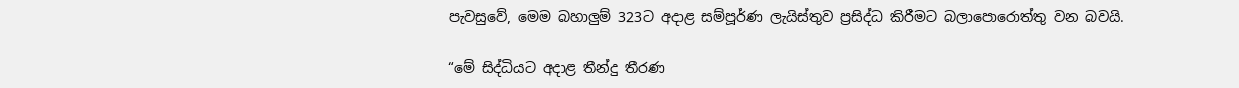පැවසුවේ, මෙම බහාලුම් 323ට අදාළ සම්පූර්ණ ලැයිස්තුව ප්‍රසිද්ධ කිරීමට බලාපොරොත්තු වන බවයි.

“මේ සිද්ධියට අදාළ තීන්දු තීරණ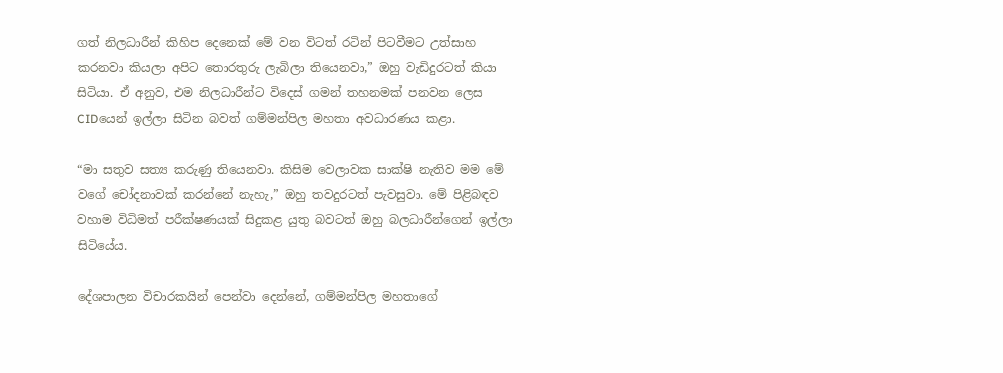ගත් නිලධාරීන් කිහිප දෙනෙක් මේ වන විටත් රටින් පිටවීමට උත්සාහ කරනවා කියලා අපිට තොරතුරු ලැබිලා තියෙනවා,” ඔහු වැඩිදුරටත් කියා සිටියා. ඒ අනුව, එම නිලධාරීන්ට විදෙස් ගමන් තහනමක් පනවන ලෙස CIDයෙන් ඉල්ලා සිටින බවත් ගම්මන්පිල මහතා අවධාරණය කළා.

“මා සතුව සත්‍ය කරුණු තියෙනවා. කිසිම වෙලාවක සාක්ෂි නැතිව මම මේ වගේ චෝදනාවක් කරන්නේ නැහැ,” ඔහු තවදුරටත් පැවසුවා. මේ පිළිබඳව වහාම විධිමත් පරීක්ෂණයක් සිදුකළ යුතු බවටත් ඔහු බලධාරීන්ගෙන් ඉල්ලා සිටියේය.

දේශපාලන විචාරකයින් පෙන්වා දෙන්නේ, ගම්මන්පිල මහතාගේ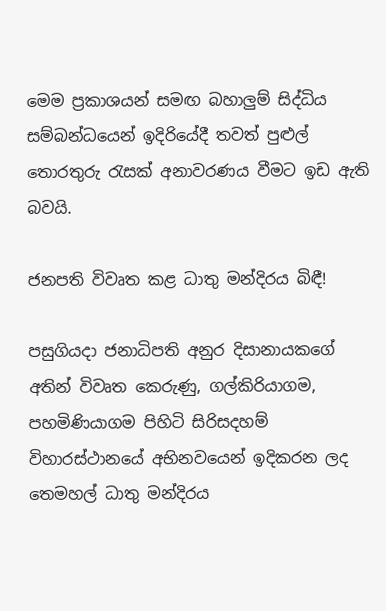මෙම ප්‍රකාශයන් සමඟ බහාලුම් සිද්ධිය සම්බන්ධයෙන් ඉදිරියේදී තවත් පුළුල් තොරතුරු රැසක් අනාවරණය වීමට ඉඩ ඇති බවයි.

ජනපති විවෘත කළ ධාතු මන්දිරය බිඳී!

පසුගියදා ජනාධිපති අනුර දිසානායකගේ අතින් විවෘත කෙරුණු, ගල්කිරියාගම, පහමිණියාගම පිහිටි සිරිසදහම් විහාරස්ථානයේ අභිනවයෙන් ඉදිකරන ලද තෙමහල් ධාතු මන්දිරය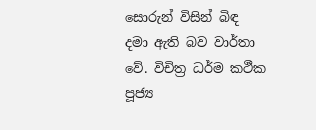සොරුන් විසින් බිඳ දමා ඇති බව වාර්තා වේ. විචිත්‍ර ධර්ම කථීක පූජ්‍ය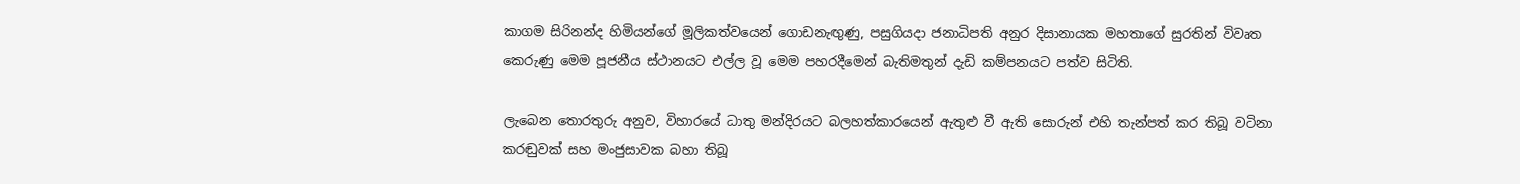කාගම සිරිනන්ද හිමියන්ගේ මූලිකත්වයෙන් ගොඩනැඟුණු, පසුගියදා ජනාධිපති අනුර දිසානායක මහතාගේ සුරතින් විවෘත කෙරුණු මෙම පූජනීය ස්ථානයට එල්ල වූ මෙම පහරදීමෙන් බැතිමතුන් දැඩි කම්පනයට පත්ව සිටිති.

ලැබෙන තොරතුරු අනුව, විහාරයේ ධාතු මන්දිරයට බලහත්කාරයෙන් ඇතුළු වී ඇති සොරුන් එහි තැන්පත් කර තිබූ වටිනා කරඬුවක් සහ මංජුසාවක බහා තිබූ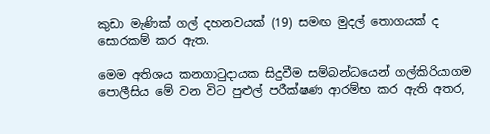කුඩා මැණික් ගල් දහනවයක් (19) සමඟ මුදල් තොගයක් ද සොරකම් කර ඇත.

මෙම අතිශය කනගාටුදායක සිදුවීම සම්බන්ධයෙන් ගල්කිරියාගම පොලීසිය මේ වන විට පුළුල් පරීක්ෂණ ආරම්භ කර ඇති අතර,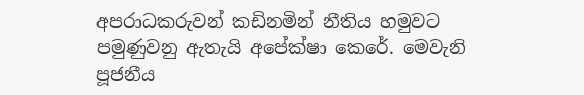අපරාධකරුවන් කඩිනමින් නීතිය හමුවට පමුණුවනු ඇතැයි අපේක්ෂා කෙරේ. මෙවැනි පූජනීය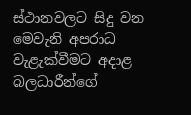ස්ථානවලට සිදු වන මෙවැනි අපරාධ වැළැක්වීමට අදාළ බලධාරීන්ගේ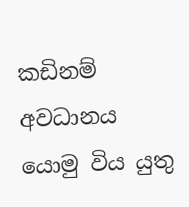කඩිනම් අවධානය යොමු විය යුතු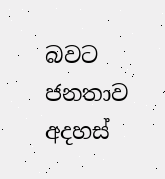බවට ජනතාව අදහස්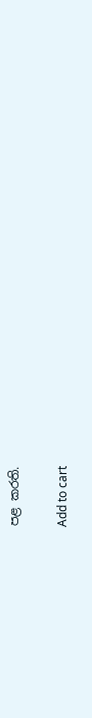පළ කරති.

Add to cart